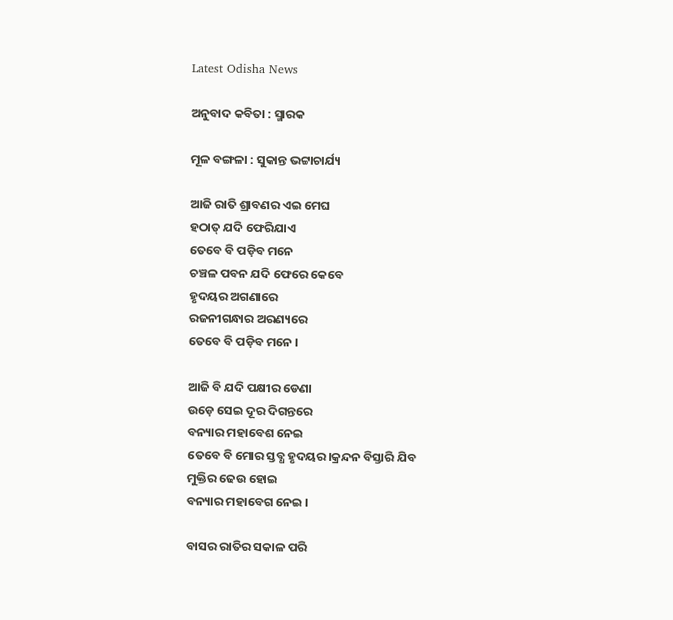Latest Odisha News

ଅନୁବାଦ କବିତା : ସ୍ମାରକ

ମୂଳ ବଙ୍ଗଳା : ସୁକାନ୍ତ ଭଟ୍ଟାଚାର୍ଯ୍ୟ

ଆଜି ରାତି ଶ୍ରାବଣର ଏଇ ମେଘ
ହଠାତ୍ ଯଦି ଫେରିଯାଏ
ତେବେ ବି ପଡ଼ିବ ମନେ
ଚଞ୍ଚଳ ପବନ ଯଦି ଫେରେ କେବେ
ହୃଦୟର ଅଗଣାରେ
ରଜନୀଗନ୍ଧାର ଅରଣ୍ୟରେ
ତେବେ ବି ପଡ଼ିବ ମନେ ।

ଆଜି ବି ଯଦି ପକ୍ଷୀର ଡେଣା
ଉଡ଼େ ସେଇ ଦୂର ଦିଗନ୍ତରେ
ବନ୍ୟାର ମହାବେଶ ନେଇ
ତେବେ ବି ମୋର ସ୍ତବ୍ଧ ହୃଦୟର।କ୍ରନ୍ଦନ ବିସ୍ତାରି ଯିବ
ମୁକ୍ତିର ଢେଉ ହୋଇ
ବନ୍ୟାର ମହାବେଗ ନେଇ ।

ବାସର ରାତିର ସକାଳ ପରି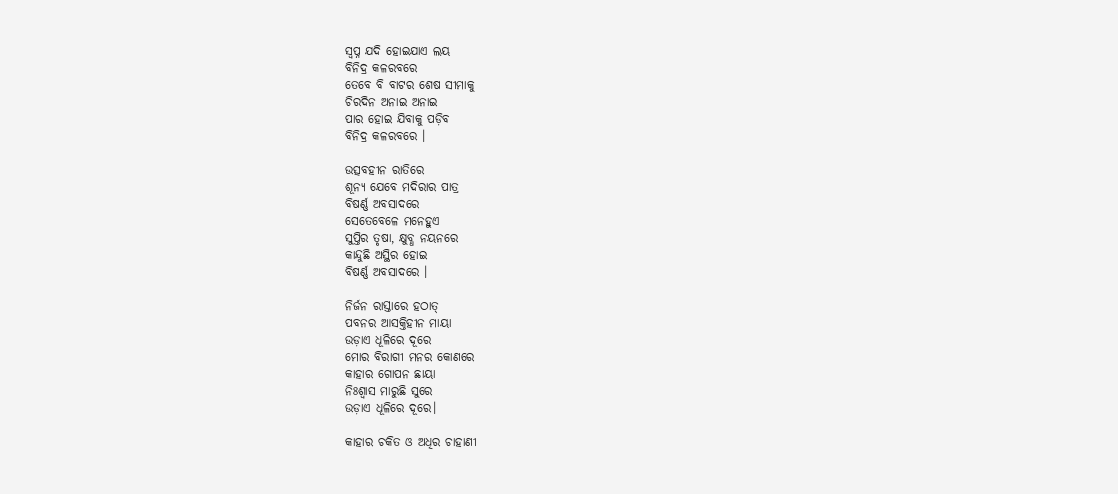ସ୍ୱପ୍ନ ଯଦି ହୋଇଯାଏ ଲୟ
ବିନିଦ୍ର କଳରବରେ
ତେବେ ବି ବାଟର ଶେଷ ସୀମାକୁ
ଚିରଦିନ ଅନାଇ ଅନାଇ
ପାର ହୋଇ ଯିବାକୁ ପଡ଼ିବ
ବିନିଦ୍ର କଳରବରେ ।

ଉତ୍ସବହୀନ ରାତିରେ
ଶୂନ୍ୟ ଯେବେ ମଦିରାର ପାତ୍ର
ବିଷର୍ଣ୍ଣ ଅବସାଦରେ
ସେତେବେଳେ ମନେହୁଏ
ସୁପ୍ତିର ତୃଷା, କ୍ଷୁବ୍ଧ ନୟନରେ
କାନ୍ଦୁଛି ଅସ୍ଥିର ହୋଇ
ବିଷର୍ଣ୍ଣ ଅବସାଦରେ ।

ନିର୍ଜନ ରାସ୍ତାରେ ହଠାତ୍
ପବନର ଆସକ୍ତିହୀନ ମାୟା
ଉଡ଼ାଏ ଧୂଳିରେ ଦୂରେ
ମୋର ବିରାଗୀ ମନର କୋଣରେ
କାହାର ଗୋପନ ଛାୟା
ନିଃଶ୍ୱାସ ମାରୁଛି ସୁରେ
ଉଡ଼ାଏ ଧୂଳିରେ ଦୂରେ।

କାହାର ଚକିତ ଓ ଅଧିର ଚାହାଣୀ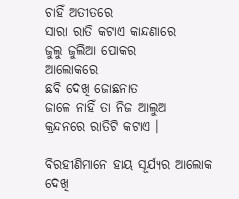ଚାହିଁ ଅତୀତରେ
ସାରା ରାତି କଟାଏ କାନ୍ଦଣାରେ
ଜୁଲୁ ଜୁଲିଆ ପୋକର
ଆଲୋକରେ
ଛବି ଦେଖି ଜୋଛନାତ
ଜାଳେ ନାହିଁ ତା ନିଜ ଆଲୁଅ
କ୍ରନ୍ଦନରେ ରାତିଟି କଟାଏ ।

ବିରହୀଣିମାନେ ହାୟ ସୂର୍ଯ୍ୟର ଆଲୋକ
ଦେଖି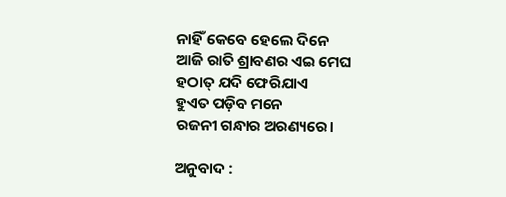ନାହିଁ କେବେ ହେଲେ ଦିନେ
ଆଜି ରାତି ଶ୍ରାବଣର ଏଇ ମେଘ
ହଠାତ୍ ଯଦି ଫେରିଯାଏ
ହୁଏତ ପଡ଼ିବ ମନେ
ରଜନୀ ଗନ୍ଧାର ଅରଣ୍ୟରେ।

ଅନୁବାଦ :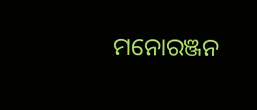ମନୋରଞ୍ଜନ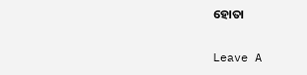ହୋତା

Leave A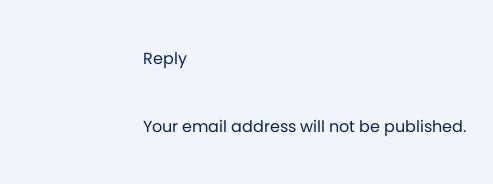Reply

Your email address will not be published.